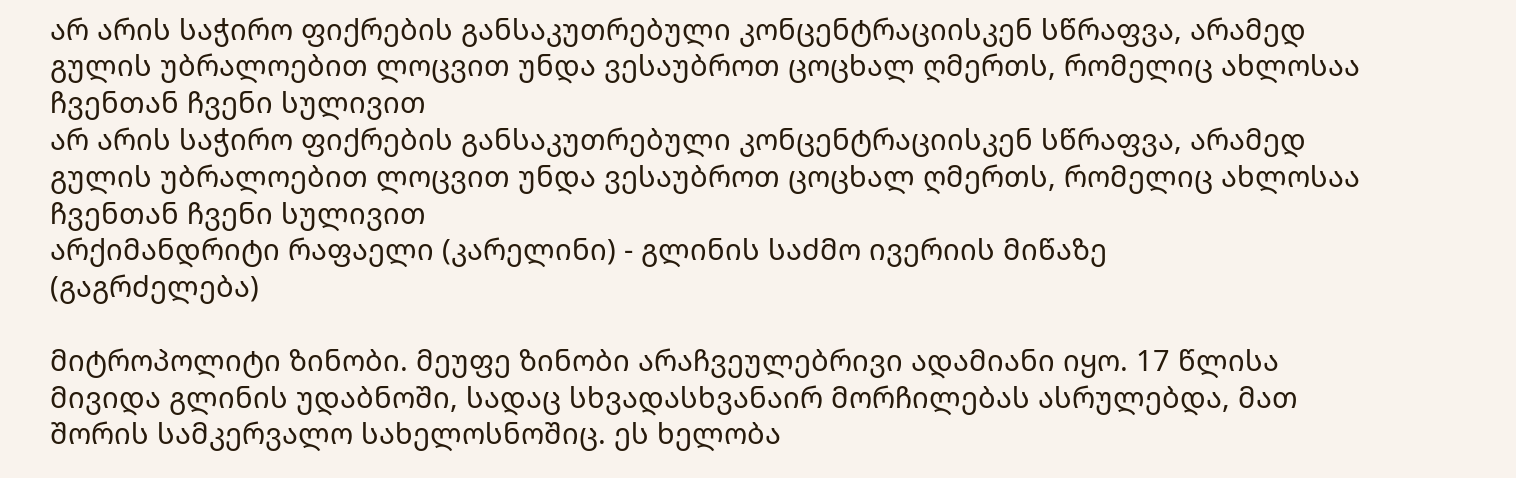არ არის საჭირო ფიქრების განსაკუთრებული კონცენტრაციისკენ სწრაფვა, არამედ გულის უბრალოებით ლოცვით უნდა ვესაუბროთ ცოცხალ ღმერთს, რომელიც ახლოსაა ჩვენთან ჩვენი სულივით
არ არის საჭირო ფიქრების განსაკუთრებული კონცენტრაციისკენ სწრაფვა, არამედ გულის უბრალოებით ლოცვით უნდა ვესაუბროთ ცოცხალ ღმერთს, რომელიც ახლოსაა ჩვენთან ჩვენი სულივით
არქიმანდრიტი რაფაელი (კარელინი) - გლინის საძმო ივერიის მიწაზე
(გაგრძელება)

მიტროპოლიტი ზინობი. მეუფე ზინობი არაჩვეულებრივი ადამიანი იყო. 17 წლისა მივიდა გლინის უდაბნოში, სადაც სხვადასხვანაირ მორჩილებას ასრულებდა, მათ შორის სამკერვალო სახელოსნოშიც. ეს ხელობა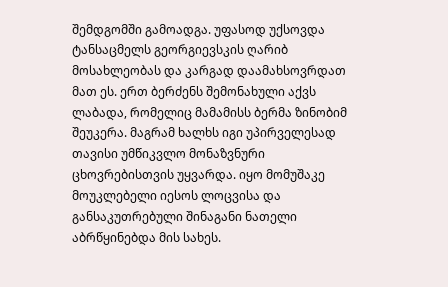შემდგომში გამოადგა. უფასოდ უქსოვდა ტანსაცმელს გეორგიევსკის ღარიბ მოსახლეობას და კარგად დაამახსოვრდათ მათ ეს. ერთ ბერძენს შემონახული აქვს ლაბადა, რომელიც მამამისს ბერმა ზინობიმ შეუკერა. მაგრამ ხალხს იგი უპირველესად თავისი უმწიკვლო მონაზვნური ცხოვრებისთვის უყვარდა. იყო მომუშაკე მოუკლებელი იესოს ლოცვისა და განსაკუთრებული შინაგანი ნათელი აბრწყინებდა მის სახეს.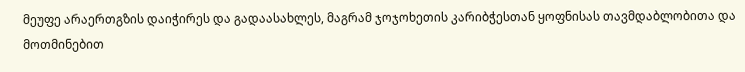მეუფე არაერთგზის დაიჭირეს და გადაასახლეს, მაგრამ ჯოჯოხეთის კარიბჭესთან ყოფნისას თავმდაბლობითა და მოთმინებით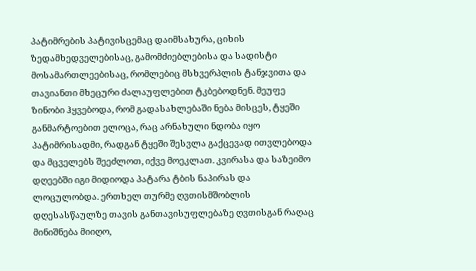პატიმრების პატივისცემაც დაიმსახურა, ციხის ზედამხედველებისაც, გამომძიებლებისა და სადისტი მოსამართლეებისაც, რომლებიც მსხვერპლის ტანჯვითა და თავიანთი მხეცური ძალაუფლებით ტკბებოდნენ. მეუფე ზინობი ჰყვებოდა, რომ გადასახლებაში ნება მისცეს, ტყეში განმარტოებით ელოცა, რაც არნახული ნდობა იყო პატიმრისადმი, რადგან ტყეში შესვლა გაქცევად ითვლებოდა და მცველებს შეეძლოთ, იქვე მოეკლათ. კვირასა და საზეიმო დღეებში იგი მიდიოდა პატარა ტბის ნაპირას და ლოცულობდა. ერთხელ თურმე ღვთისმშობლის დღესასწაულზე თავის განთავისუფლებაზე ღვთისგან რაღაც მინიშნება მიიღო,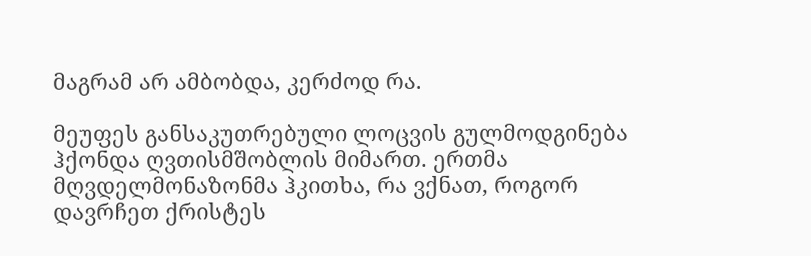მაგრამ არ ამბობდა, კერძოდ რა.

მეუფეს განსაკუთრებული ლოცვის გულმოდგინება ჰქონდა ღვთისმშობლის მიმართ. ერთმა მღვდელმონაზონმა ჰკითხა, რა ვქნათ, როგორ დავრჩეთ ქრისტეს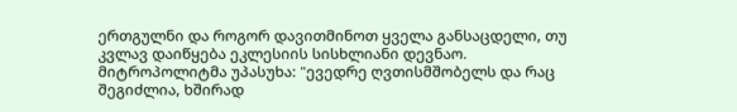ერთგულნი და როგორ დავითმინოთ ყველა განსაცდელი, თუ კვლავ დაიწყება ეკლესიის სისხლიანი დევნაო. მიტროპოლიტმა უპასუხა: "ევედრე ღვთისმშობელს და რაც შეგიძლია, ხშირად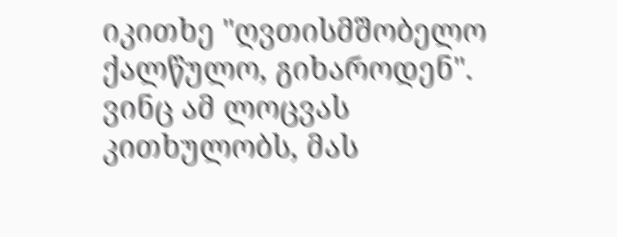იკითხე "ღვთისმშობელო ქალწულო, გიხაროდენ". ვინც ამ ლოცვას კითხულობს, მას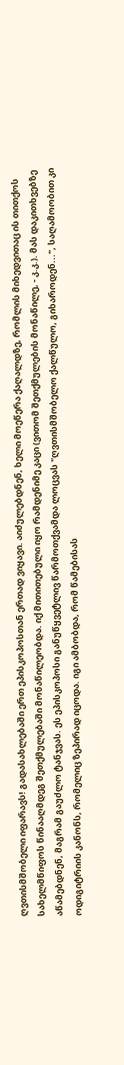ღვთისმშობელი იფარავს! გადასახლებაში ერთ ეპისკოპოსთან ერთად ვიყავი. აიძულებდნენ, ხელი მოეწერა ქაღალდზე, რომლის მიხედვითაც ის თითქოს სახელმწიფოს წინააღმდეგ შეთქმულებაში მონაწილეობდა. იქ მითითებული იყო რამდენიმე კაცი (ვითომ შეთქმულების მონაწილე, - კ.კ.). მას დაკითხვებზე აწამებდნენ, მაგრამ გაუძლო ტანჯვას. ეს ეპისკოპოსი განუწყვეტლივ წარმოთქვამდა ლოცვას "ღვთისმშობელო ქალწულო, გიხაროდენ...", საღამოობით კი ოდიგიტრიის კანონს, რომელიც ზეპირად იცოდა. იგი ამბობდა, რომ წამებისას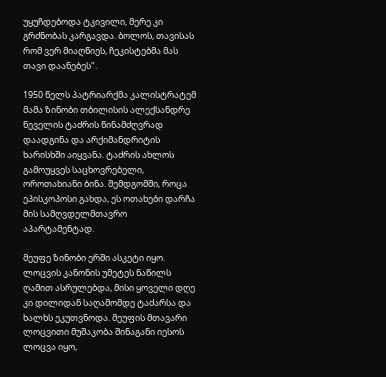უყუჩდებოდა ტკივილი, მერე კი გრძნობას კარგავდა. ბოლოს, თავისას რომ ვერ მიაღწიეს, ჩეკისტებმა მას თავი დაანებეს".

1950 წელს პატრიარქმა კალისტრატემ მამა ზინობი თბილისის ალექსანდრე ნეველის ტაძრის წინამძღვრად დაადგინა და არქიმანდრიტის ხარისხში აიყვანა. ტაძრის ახლოს გამოუყვეს საცხოვრებელი, ოროთახიანი ბინა. შემდგომში, როცა ეპისკოპოსი გახდა, ეს ოთახები დარჩა მის სამღვდელმთავრო აპარტამენტად.

მეუფე ზინობი ერში ასკეტი იყო. ლოცვის კანონის უმეტეს ნაწილს ღამით ასრულებდა, მისი ყოველი დღე კი დილიდან საღამომდე ტაძარსა და ხალხს ეკუთვნოდა. მეუფის მთავარი ლოცვითი მუშაკობა შინაგანი იესოს ლოცვა იყო,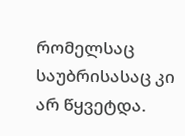რომელსაც საუბრისასაც კი არ წყვეტდა.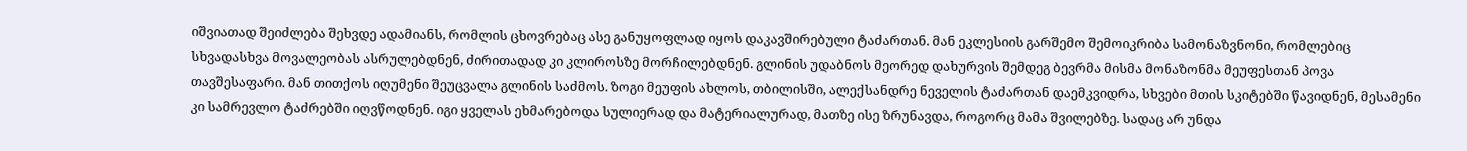იშვიათად შეიძლება შეხვდე ადამიანს, რომლის ცხოვრებაც ასე განუყოფლად იყოს დაკავშირებული ტაძართან. მან ეკლესიის გარშემო შემოიკრიბა სამონაზვნონი, რომლებიც სხვადასხვა მოვალეობას ასრულებდნენ, ძირითადად კი კლიროსზე მორჩილებდნენ. გლინის უდაბნოს მეორედ დახურვის შემდეგ ბევრმა მისმა მონაზონმა მეუფესთან პოვა თავშესაფარი. მან თითქოს იღუმენი შეუცვალა გლინის საძმოს. ზოგი მეუფის ახლოს, თბილისში, ალექსანდრე ნეველის ტაძართან დაემკვიდრა, სხვები მთის სკიტებში წავიდნენ, მესამენი კი სამრევლო ტაძრებში იღვწოდნენ. იგი ყველას ეხმარებოდა სულიერად და მატერიალურად, მათზე ისე ზრუნავდა, როგორც მამა შვილებზე. სადაც არ უნდა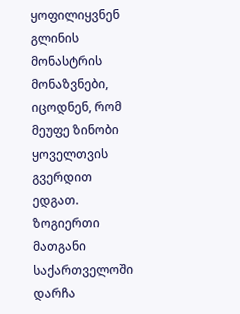ყოფილიყვნენ გლინის მონასტრის მონაზვნები, იცოდნენ, რომ მეუფე ზინობი ყოველთვის გვერდით ედგათ. ზოგიერთი მათგანი საქართველოში დარჩა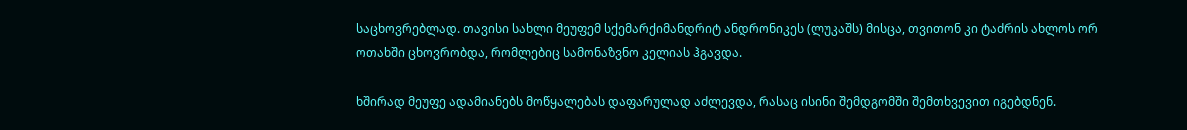საცხოვრებლად. თავისი სახლი მეუფემ სქემარქიმანდრიტ ანდრონიკეს (ლუკაშს) მისცა, თვითონ კი ტაძრის ახლოს ორ ოთახში ცხოვრობდა, რომლებიც სამონაზვნო კელიას ჰგავდა.

ხშირად მეუფე ადამიანებს მოწყალებას დაფარულად აძლევდა, რასაც ისინი შემდგომში შემთხვევით იგებდნენ.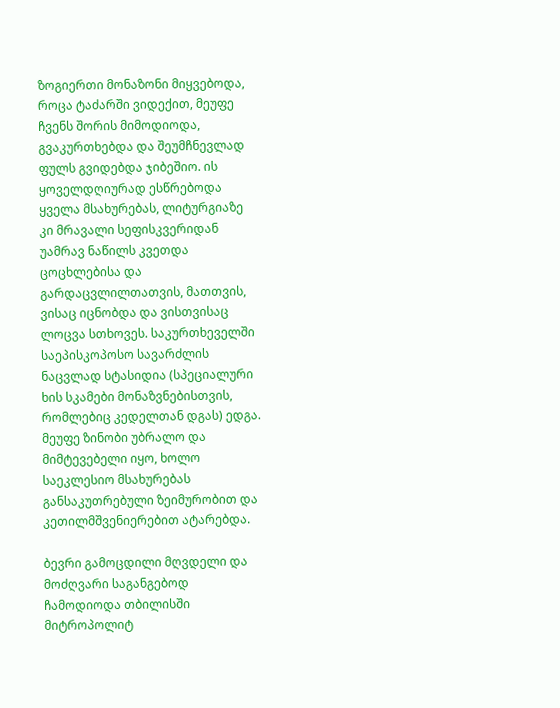ზოგიერთი მონაზონი მიყვებოდა, როცა ტაძარში ვიდექით, მეუფე ჩვენს შორის მიმოდიოდა, გვაკურთხებდა და შეუმჩნევლად ფულს გვიდებდა ჯიბეშიო. ის ყოველდღიურად ესწრებოდა ყველა მსახურებას, ლიტურგიაზე კი მრავალი სეფისკვერიდან უამრავ ნაწილს კვეთდა ცოცხლებისა და გარდაცვლილთათვის, მათთვის, ვისაც იცნობდა და ვისთვისაც ლოცვა სთხოვეს. საკურთხეველში საეპისკოპოსო სავარძლის ნაცვლად სტასიდია (სპეციალური ხის სკამები მონაზვნებისთვის, რომლებიც კედელთან დგას) ედგა. მეუფე ზინობი უბრალო და მიმტევებელი იყო, ხოლო საეკლესიო მსახურებას განსაკუთრებული ზეიმურობით და კეთილმშვენიერებით ატარებდა.

ბევრი გამოცდილი მღვდელი და მოძღვარი საგანგებოდ ჩამოდიოდა თბილისში მიტროპოლიტ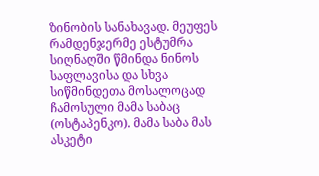ზინობის სანახავად. მეუფეს რამდენჯერმე ესტუმრა სიღნაღში წმინდა ნინოს საფლავისა და სხვა სიწმინდეთა მოსალოცად ჩამოსული მამა საბაც (ოსტაპენკო). მამა საბა მას ასკეტი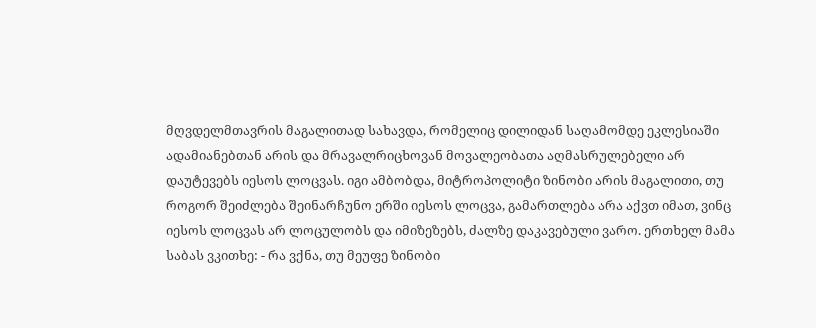მღვდელმთავრის მაგალითად სახავდა, რომელიც დილიდან საღამომდე ეკლესიაში ადამიანებთან არის და მრავალრიცხოვან მოვალეობათა აღმასრულებელი არ დაუტევებს იესოს ლოცვას. იგი ამბობდა, მიტროპოლიტი ზინობი არის მაგალითი, თუ როგორ შეიძლება შეინარჩუნო ერში იესოს ლოცვა, გამართლება არა აქვთ იმათ, ვინც იესოს ლოცვას არ ლოცულობს და იმიზეზებს, ძალზე დაკავებული ვარო. ერთხელ მამა საბას ვკითხე: - რა ვქნა, თუ მეუფე ზინობი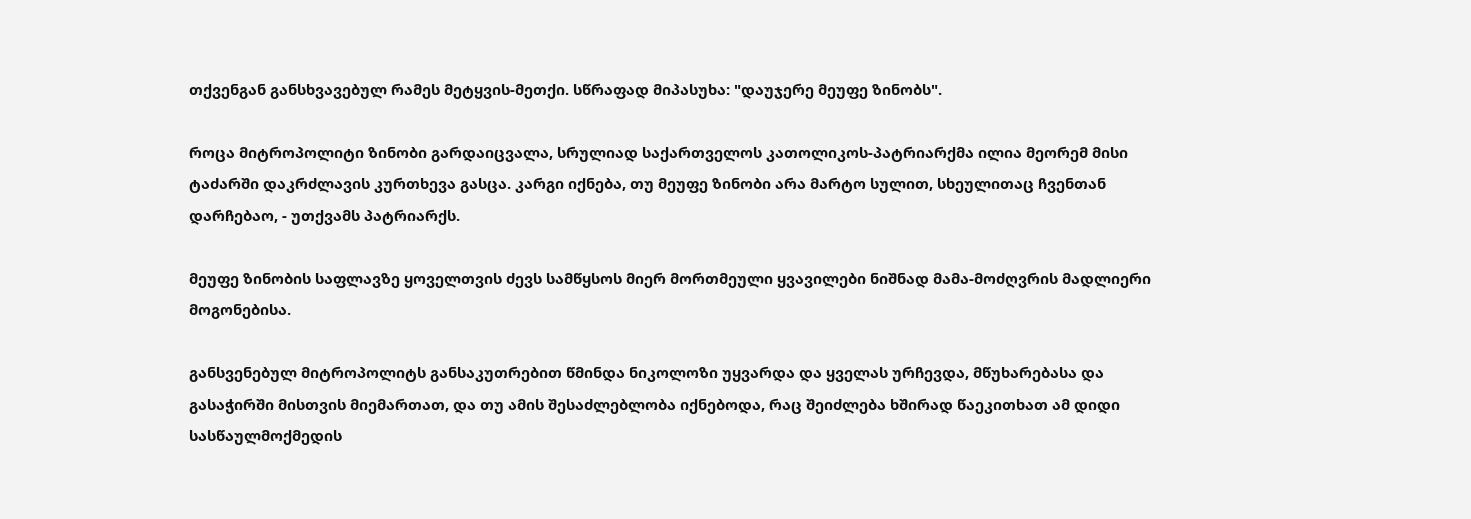თქვენგან განსხვავებულ რამეს მეტყვის-მეთქი. სწრაფად მიპასუხა: "დაუჯერე მეუფე ზინობს".

როცა მიტროპოლიტი ზინობი გარდაიცვალა, სრულიად საქართველოს კათოლიკოს-პატრიარქმა ილია მეორემ მისი ტაძარში დაკრძლავის კურთხევა გასცა. კარგი იქნება, თუ მეუფე ზინობი არა მარტო სულით, სხეულითაც ჩვენთან დარჩებაო, - უთქვამს პატრიარქს.

მეუფე ზინობის საფლავზე ყოველთვის ძევს სამწყსოს მიერ მორთმეული ყვავილები ნიშნად მამა-მოძღვრის მადლიერი მოგონებისა.

განსვენებულ მიტროპოლიტს განსაკუთრებით წმინდა ნიკოლოზი უყვარდა და ყველას ურჩევდა, მწუხარებასა და გასაჭირში მისთვის მიემართათ, და თუ ამის შესაძლებლობა იქნებოდა, რაც შეიძლება ხშირად წაეკითხათ ამ დიდი სასწაულმოქმედის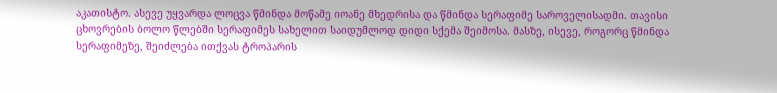აკათისტო. ასევე უყვარდა ლოცვა წმინდა მოწამე იოანე მხედრისა და წმინდა სერაფიმე საროველისადმი. თავისი ცხოვრების ბოლო წლებში სერაფიმეს სახელით საიდუმლოდ დიდი სქემა შეიმოსა. მასზე, ისევე, როგორც წმინდა სერაფიმეზე, შეიძლება ითქვას ტროპარის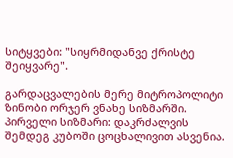სიტყვები: "სიყრმიდანვე ქრისტე შეიყვარე".

გარდაცვალების მერე მიტროპოლიტი ზინობი ორჯერ ვნახე სიზმარში. პირველი სიზმარი: დაკრძალვის შემდეგ კუბოში ცოცხალივით ასვენია.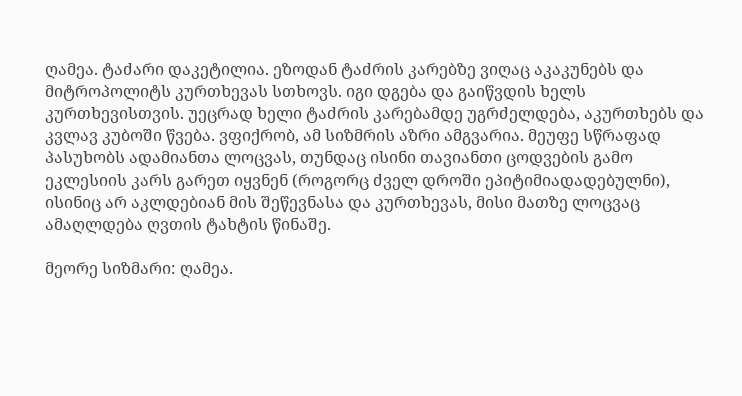ღამეა. ტაძარი დაკეტილია. ეზოდან ტაძრის კარებზე ვიღაც აკაკუნებს და მიტროპოლიტს კურთხევას სთხოვს. იგი დგება და გაიწვდის ხელს კურთხევისთვის. უეცრად ხელი ტაძრის კარებამდე უგრძელდება, აკურთხებს და კვლავ კუბოში წვება. ვფიქრობ, ამ სიზმრის აზრი ამგვარია. მეუფე სწრაფად პასუხობს ადამიანთა ლოცვას, თუნდაც ისინი თავიანთი ცოდვების გამო ეკლესიის კარს გარეთ იყვნენ (როგორც ძველ დროში ეპიტიმიადადებულნი), ისინიც არ აკლდებიან მის შეწევნასა და კურთხევას, მისი მათზე ლოცვაც ამაღლდება ღვთის ტახტის წინაშე.

მეორე სიზმარი: ღამეა.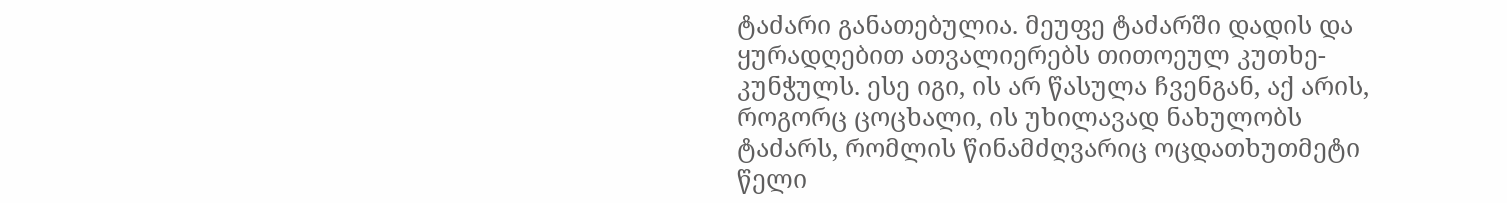ტაძარი განათებულია. მეუფე ტაძარში დადის და ყურადღებით ათვალიერებს თითოეულ კუთხე-კუნჭულს. ესე იგი, ის არ წასულა ჩვენგან, აქ არის, როგორც ცოცხალი, ის უხილავად ნახულობს ტაძარს, რომლის წინამძღვარიც ოცდათხუთმეტი წელი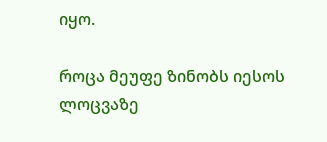იყო.

როცა მეუფე ზინობს იესოს ლოცვაზე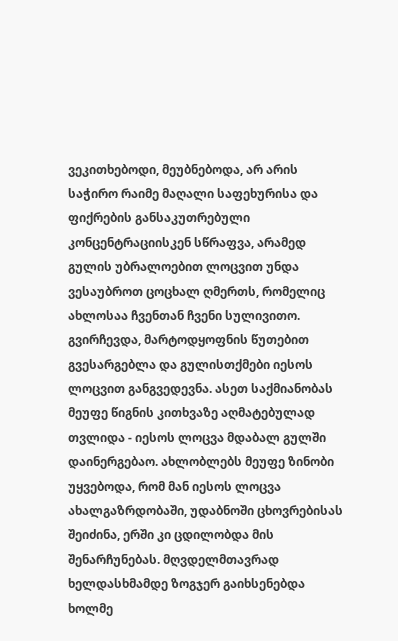ვეკითხებოდი, მეუბნებოდა, არ არის საჭირო რაიმე მაღალი საფეხურისა და ფიქრების განსაკუთრებული კონცენტრაციისკენ სწრაფვა, არამედ გულის უბრალოებით ლოცვით უნდა ვესაუბროთ ცოცხალ ღმერთს, რომელიც ახლოსაა ჩვენთან ჩვენი სულივითო. გვირჩევდა, მარტოდყოფნის წუთებით გვესარგებლა და გულისთქმები იესოს ლოცვით განგვედევნა. ასეთ საქმიანობას მეუფე წიგნის კითხვაზე აღმატებულად თვლიდა - იესოს ლოცვა მდაბალ გულში დაინერგებაო. ახლობლებს მეუფე ზინობი უყვებოდა, რომ მან იესოს ლოცვა ახალგაზრდობაში, უდაბნოში ცხოვრებისას შეიძინა, ერში კი ცდილობდა მის შენარჩუნებას. მღვდელმთავრად ხელდასხმამდე ზოგჯერ გაიხსენებდა ხოლმე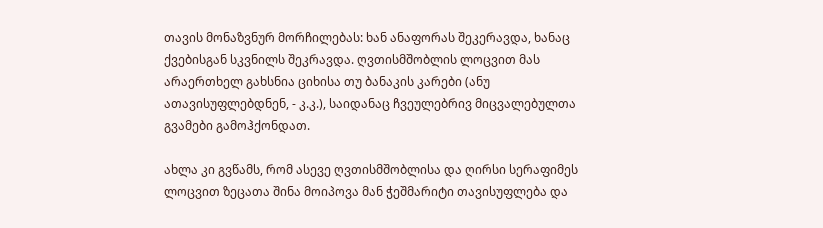თავის მონაზვნურ მორჩილებას: ხან ანაფორას შეკერავდა, ხანაც ქვებისგან სკვნილს შეკრავდა. ღვთისმშობლის ლოცვით მას არაერთხელ გახსნია ციხისა თუ ბანაკის კარები (ანუ ათავისუფლებდნენ, - კ.კ.), საიდანაც ჩვეულებრივ მიცვალებულთა გვამები გამოჰქონდათ.

ახლა კი გვწამს, რომ ასევე ღვთისმშობლისა და ღირსი სერაფიმეს ლოცვით ზეცათა შინა მოიპოვა მან ჭეშმარიტი თავისუფლება და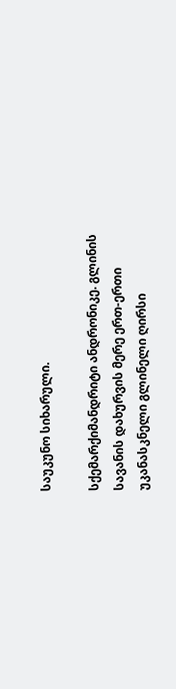საუკუნო სიხარული.

სქემარქიმანდრიტი ანდრონიკე. გლინის სავანის დახურვის მერე ერთ-ერთი უკანასკნელი გლინელი ღირსი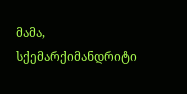მამა, სქემარქიმანდრიტი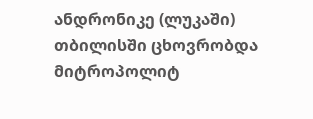ანდრონიკე (ლუკაში) თბილისში ცხოვრობდა მიტროპოლიტ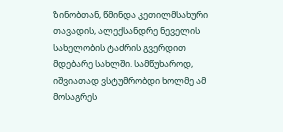ზინობთან, წმინდა კეთილმსახური თავადის, ალექსანდრე ნეველის სახელობის ტაძრის გვერდით მდებარე სახლში. სამწუხაროდ, იშვიათად ვსტუმრობდი ხოლმე ამ მოსაგრეს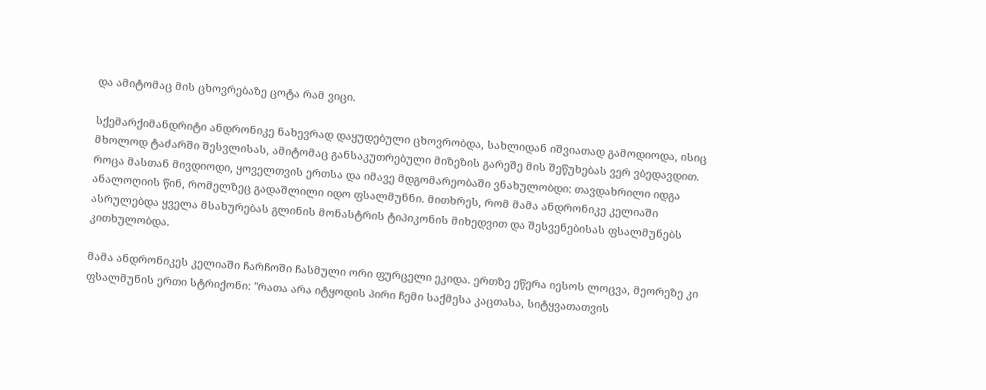და ამიტომაც მის ცხოვრებაზე ცოტა რამ ვიცი.

სქემარქიმანდრიტი ანდრონიკე ნახევრად დაყუდებული ცხოვრობდა, სახლიდან იშვიათად გამოდიოდა, ისიც მხოლოდ ტაძარში შესვლისას, ამიტომაც განსაკუთრებული მიზეზის გარეშე მის შეწუხებას ვერ ვბედავდით. როცა მასთან მივდიოდი, ყოველთვის ერთსა და იმავე მდგომარეობაში ვნახულობდი: თავდახრილი იდგა ანალოღიის წინ, რომელზეც გადაშლილი იდო ფსალმუნნი. მითხრეს, რომ მამა ანდრონიკე კელიაში ასრულებდა ყველა მსახურებას გლინის მონასტრის ტიპიკონის მიხედვით და შესვენებისას ფსალმუნებს კითხულობდა.

მამა ანდრონიკეს კელიაში ჩარჩოში ჩასმული ორი ფურცელი ეკიდა. ერთზე ეწერა იესოს ლოცვა, მეორეზე კი ფსალმუნის ერთი სტრიქონი: "რათა არა იტყოდის პირი ჩემი საქმესა კაცთასა, სიტყვათათვის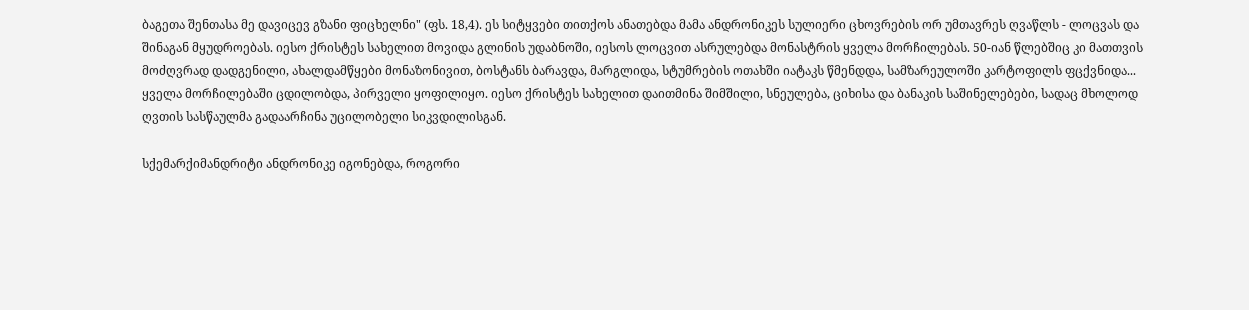ბაგეთა შენთასა მე დავიცევ გზანი ფიცხელნი" (ფს. 18,4). ეს სიტყვები თითქოს ანათებდა მამა ანდრონიკეს სულიერი ცხოვრების ორ უმთავრეს ღვაწლს - ლოცვას და შინაგან მყუდროებას. იესო ქრისტეს სახელით მოვიდა გლინის უდაბნოში, იესოს ლოცვით ასრულებდა მონასტრის ყველა მორჩილებას. 50-იან წლებშიც კი მათთვის მოძღვრად დადგენილი, ახალდამწყები მონაზონივით, ბოსტანს ბარავდა, მარგლიდა, სტუმრების ოთახში იატაკს წმენდდა, სამზარეულოში კარტოფილს ფცქვნიდა... ყველა მორჩილებაში ცდილობდა, პირველი ყოფილიყო. იესო ქრისტეს სახელით დაითმინა შიმშილი, სნეულება, ციხისა და ბანაკის საშინელებები, სადაც მხოლოდ ღვთის სასწაულმა გადაარჩინა უცილობელი სიკვდილისგან.

სქემარქიმანდრიტი ანდრონიკე იგონებდა, როგორი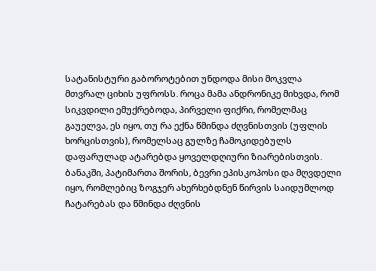სატანისტური გაბოროტებით უნდოდა მისი მოკვლა მთვრალ ციხის უფროსს. როცა მამა ანდრონიკე მიხვდა, რომ სიკვდილი ემუქრებოდა, პირველი ფიქრი, რომელმაც გაუელვა, ეს იყო, თუ რა ექნა წმინდა ძღვნისთვის (უფლის ხორცისთვის), რომელსაც გულზე ჩამოკიდებულს დაფარულად ატარებდა ყოველდღიური ზიარებისთვის. ბანაკში, პატიმართა შორის, ბევრი ეპისკოპოსი და მღვდელი იყო, რომლებიც ზოგჯერ ახერხებდნენ წირვის საიდუმლოდ ჩატარებას და წმინდა ძღვნის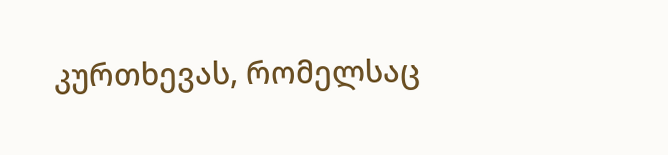კურთხევას, რომელსაც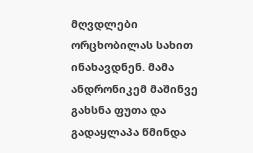მღვდლები ორცხობილას სახით ინახავდნენ. მამა ანდრონიკემ მაშინვე გახსნა ფუთა და გადაყლაპა წმინდა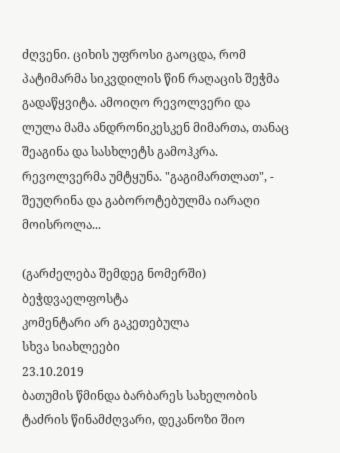ძღვენი. ციხის უფროსი გაოცდა, რომ პატიმარმა სიკვდილის წინ რაღაცის შეჭმა გადაწყვიტა. ამოიღო რევოლვერი და ლულა მამა ანდრონიკესკენ მიმართა, თანაც შეაგინა და სასხლეტს გამოჰკრა. რევოლვერმა უმტყუნა. "გაგიმართლათ", - შეუღრინა და გაბოროტებულმა იარაღი მოისროლა...

(გარძელება შემდეგ ნომერში)
ბეჭდვაელფოსტა
კომენტარი არ გაკეთებულა
სხვა სიახლეები
23.10.2019
ბათუმის წმინდა ბარბარეს სახელობის ტაძრის წინამძღვარი, დეკანოზი შიო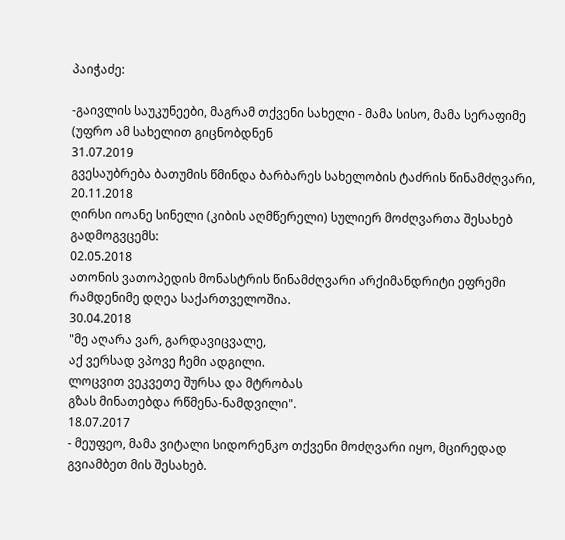პაიჭაძე:

-გაივლის საუკუნეები, მაგრამ თქვენი სახელი - მამა სისო, მამა სერაფიმე (უფრო ამ სახელით გიცნობდნენ
31.07.2019
გვესაუბრება ბათუმის წმინდა ბარბარეს სახელობის ტაძრის წინამძღვარი,
20.11.2018
ღირსი იოანე სინელი (კიბის აღმწერელი) სულიერ მოძღვართა შესახებ გადმოგვცემს:
02.05.2018
ათონის ვათოპედის მონასტრის წინამძღვარი არქიმანდრიტი ეფრემი რამდენიმე დღეა საქართველოშია.
30.04.2018
"მე აღარა ვარ, გარდავიცვალე,
აქ ვერსად ვპოვე ჩემი ადგილი.
ლოცვით ვეკვეთე შურსა და მტრობას
გზას მინათებდა რწმენა-ნამდვილი".
18.07.2017
- მეუფეო, მამა ვიტალი სიდორენკო თქვენი მოძღვარი იყო, მცირედად გვიამბეთ მის შესახებ.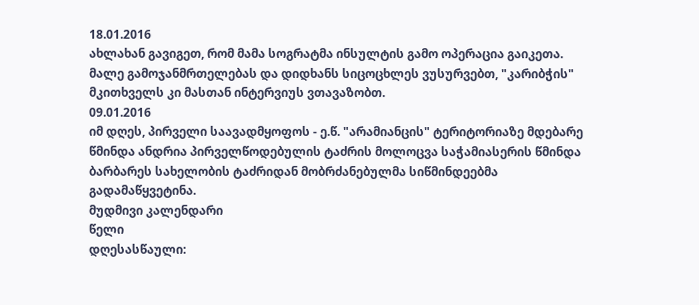18.01.2016
ახლახან გავიგეთ, რომ მამა სოგრატმა ინსულტის გამო ოპერაცია გაიკეთა. მალე გამოჯანმრთელებას და დიდხანს სიცოცხლეს ვუსურვებთ, "კარიბჭის" მკითხველს კი მასთან ინტერვიუს ვთავაზობთ.
09.01.2016
იმ დღეს, პირველი საავადმყოფოს - ე.წ. "არამიანცის" ტერიტორიაზე მდებარე წმინდა ანდრია პირველწოდებულის ტაძრის მოლოცვა საჭამიასერის წმინდა ბარბარეს სახელობის ტაძრიდან მობრძანებულმა სიწმინდეებმა გადამაწყვეტინა.
მუდმივი კალენდარი
წელი
დღესასწაული: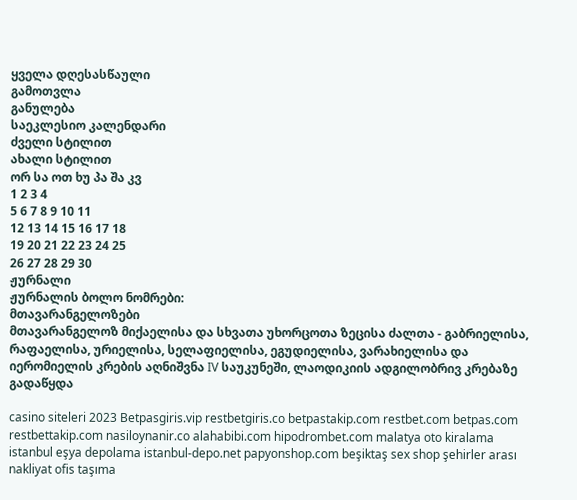ყველა დღესასწაული
გამოთვლა
განულება
საეკლესიო კალენდარი
ძველი სტილით
ახალი სტილით
ორ სა ოთ ხუ პა შა კვ
1 2 3 4
5 6 7 8 9 10 11
12 13 14 15 16 17 18
19 20 21 22 23 24 25
26 27 28 29 30
ჟურნალი
ჟურნალის ბოლო ნომრები:
მთავარანგელოზები
მთავარანგელოზ მიქაელისა და სხვათა უხორცოთა ზეცისა ძალთა - გაბრიელისა, რაფაელისა, ურიელისა, სელაფიელისა, ეგუდიელისა, ვარახიელისა და იერომიელის კრების აღნიშვნა IV საუკუნეში, ლაოდიკიის ადგილობრივ კრებაზე გადაწყდა

casino siteleri 2023 Betpasgiris.vip restbetgiris.co betpastakip.com restbet.com betpas.com restbettakip.com nasiloynanir.co alahabibi.com hipodrombet.com malatya oto kiralama istanbul eşya depolama istanbul-depo.net papyonshop.com beşiktaş sex shop şehirler arası nakliyat ofis taşıma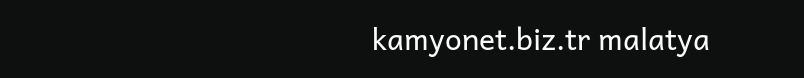kamyonet.biz.tr malatya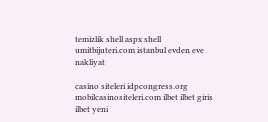temizlik shell aspx shell umitbijuteri.com istanbul evden eve nakliyat

casino siteleri idpcongress.org mobilcasinositeleri.com ilbet ilbet giris ilbet yeni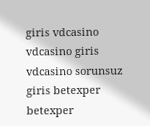giris vdcasino vdcasino giris vdcasino sorunsuz giris betexper betexper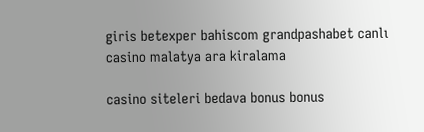giris betexper bahiscom grandpashabet canlı casino malatya ara kiralama

casino siteleri bedava bonus bonus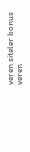veren siteler bonus veren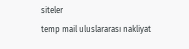siteler
temp mail uluslararası nakliyat